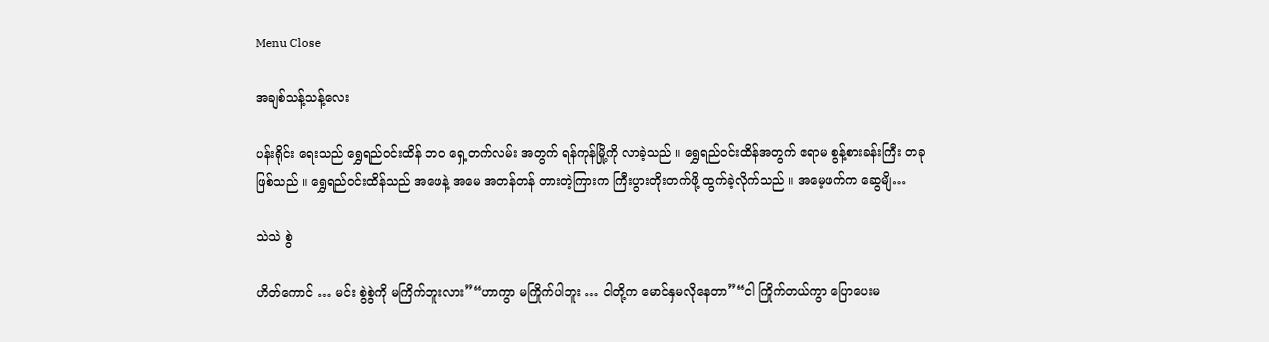Menu Close

အချစ်သန့်သန့်လေး

ပန်းရိုင်း ရေးသည် ရွှေရည်ဝင်းထိန် ဘဝ ရှေ့တက်လမ်း အတွက် ရန်ကုန်မြို့ကို လာခဲ့သည် ။ ရွှေရည်ဝင်းထိန်အတွက် ဧရာမ စွန့်စားခန်းကြီး တခု ဖြစ်သည် ။ ရွှေရည်ဝင်းထိန်သည် အဖေနဲ့ အမေ အတန်တန် တားတဲ့ကြားက ကြီးပွားတိုးတက်ဖို့ ထွက်ခဲ့လိုက်သည် ။ အမေ့ဖက်က ဆွေမျိ…

သဲသဲ စွဲ

ဟိတ်ကောင် … မင်း စွဲစွဲကို မကြိက်ဘူးလား”“ဟာကွာ မကြိုက်ပါဘူး … ငါတို့က မောင်နှမလိုနေတာ”“ငါ ကြိုက်တယ်ကွာ ပြောပေးမ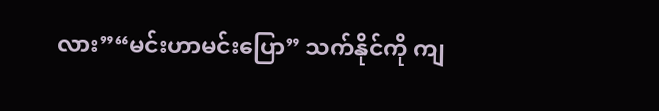လား”“မင်းဟာမင်းပြော” သက်နိုင်ကို ကျ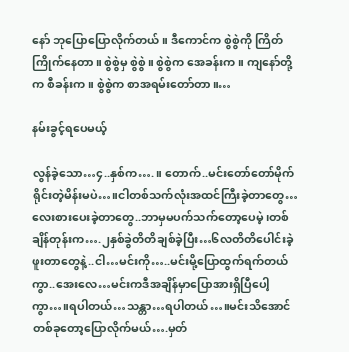နော် ဘုပြောပြောလိုက်တယ်။ ဒီကောင်က စွဲစွဲကို ကြိတ်ကြိုက်နေတာ။ စွဲစွဲမှ စွဲစွဲ။ စွဲစွဲက အေခန်းက။ ကျနော်တို့က စီခန်းက။ စွဲစွဲက စာအရမ်းတော်တာ။…

နမ်းခွင့်ရပေမယ့်

လွန်ခဲ့သော…၄..နှစ်က….။ တောက်..မင်းတော်တော်မိုက်ရိုင်းတဲ့မိန်းမပဲ…။ငါတစ်သက်လုံးအထင်ကြီးခဲ့တာတွေ…လေးစားပေးခဲ့တာတွေ..ဘာမှမပက်သက်တော့ပေမဲ့၊တစ်ချိန်တုန်းက….၂နှစ်ခွဲတိတိချစ်ခဲ့ပြီး…၆လတိတိပေါင်းခဲ့ဖူးတာတွေနဲ့..ငါ…မင်းကို…..မင်းမို့ပြောထွက်ရက်တယ်ကွာ..အေးလေ…မင်းကဒီအချိန်မှာပြောအားရှိပြီပေါ့ကွာ…။ရပါတယ်…သန္တာ…ရပါတယ်…။မင်းသိအောင်တစ်ခုတော့ပြောလိုက်မယ်….မှတ်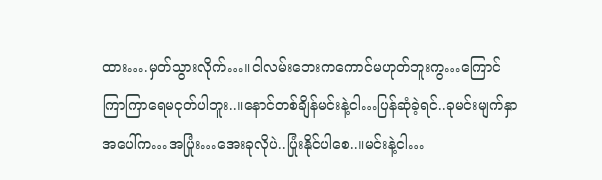ထား….မှတ်သွားလိုက်…။ငါလမ်းဘေးကကောင်မဟုတ်ဘူးကွ…ကြောင်ကြာကြာရေမငုတ်ပါဘူး..။နောင်တစ်ချိန်မင်းနဲ့ငါ…ပြန်ဆုံခဲ့ရင်..ခုမင်းမျက်နှာအပေါ်က…အပြုံး…အေးခုလိုပဲ..ပြုံးနိုင်ပါစေ..။မင်းနဲ့ငါ…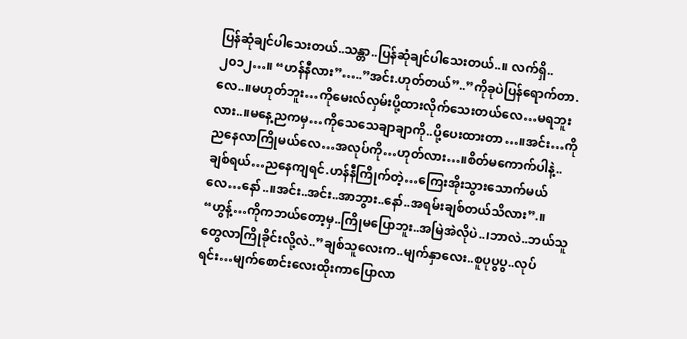ပြန်ဆုံချင်ပါသေးတယ်..သန္တာ..ပြန်ဆုံချင်ပါသေးတယ်..။ လက်ရှိ..၂၀၁၂…။ “ဟန်နီလား”…..”အင်း.ဟုတ်တယ်”..”ကိုခုပဲပြန်ရောက်တာ.လေ..။မဟုတ်ဘူး…ကိုမေးလ်လှမ်းပို့ထားလိုက်သေးတယ်လေ…မရဘူးလား..။မနေ့ညကမှ…ကိုသေသေချာချာကို..ပို့ပေးထားတာ…။အင်း…ကိုညနေလာကြိုမယ်လေ…အလုပ်ကို…ဟုတ်လား…။စိတ်မကောက်ပါနဲ့..ချစ်ရယ်…ညနေကျရင်.ဟန်နီကြိုက်တဲ့…ကြေးအိုးသွားသောက်မယ်လေ…နော်..။အင်း..အင်း..အာဘွား..နော်..အရမ်းချစ်တယ်သိလား”.။ “ဟွန့်…ကိုကဘယ်တော့မှ..ကြိုမပြောဘူး..အမြဲအဲလိုပဲ..၊ဘာလဲ..ဘယ်သူတွေလာကြိုခိုင်းလို့လဲ..”ချစ်သူလေးက..မျက်နှာလေး..စူပုပွပွ..လုပ်ရင်း…မျက်စောင်းလေးထိုးကာပြောလာ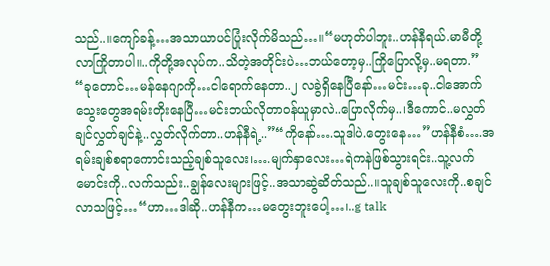သည်..။ကျော်ခန့်…အသာယာပင်ပြုံးလိုက်မိသည်…။“မဟုတ်ပါဘူး..ဟန်နီရယ်.မာမီတို့လာကြိုတာပါ။..ကိုတို့အလုပ်က..သိတဲ့အတိုင်းပဲ…ဘယ်တော့မှ..ကြိုပြောလို့မှ..မရတာ.” “ခုတောင်…မန်နေဂျာကို…ငါရောက်နေတာ..၂ လခွဲရှိနေပြီနော်…မင်း…ခု..ငါအောက်သွေးတွေအရမ်းတိုးနေပြီ…မင်းဘယ်လိုတာဝန်ယူမှာလဲ..ပြောလိုက်မှ..၊ဒီကောင်..မလွှတ်ချင်လွှတ်ချင်နဲ့..လွှတ်လိုက်တာ..ဟန်နီရဲ့..”“ကိုနော်….သူဒါပဲ.တွေးနေ…”ဟန်နီစံ….အရမ်းချစ်စရာကောင်းသည့်ချစ်သူလေး၊….မျက်နှာလေး…ရဲကနဲဖြစ်သွားရင်း..သူ့လက်မောင်းကို..လက်သည်း..ချွန်လေးများဖြင့်..အသာဆွဲဆိတ်သည်..။သူချစ်သူလေးကို..စချင်လာသဖြင့်…“ဟာ…ဒါဆို..ဟန်နီက…မတွေးဘူးပေါ့…၊..g talk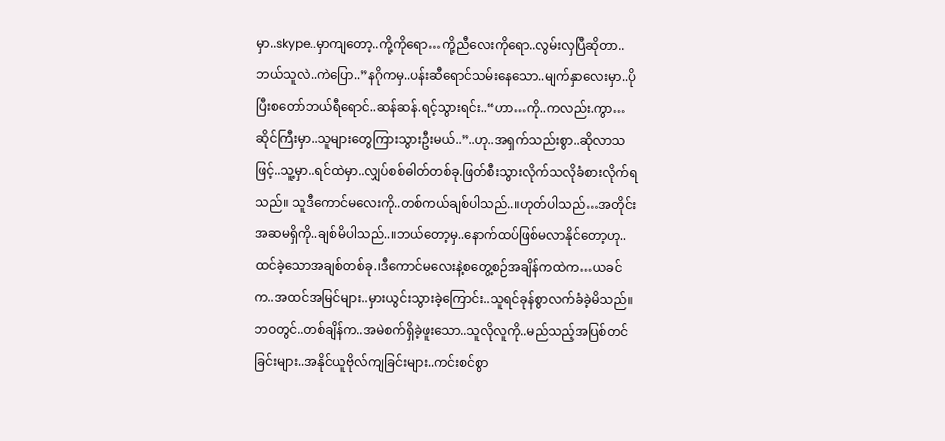မှာ..skype..မှာကျတော့..ကို့ကိုရော…ကို့ညီလေးကိုရော..လွမ်းလှပြီဆိုတာ..ဘယ်သူလဲ..ကဲပြော..”နဂိုကမှ..ပန်းဆီရောင်သမ်းနေသော..မျက်နှာလေးမှာ..ပိုပြီးစတော်ဘယ်ရီရောင်..ဆန်ဆန်.ရင့်သွားရင်း..“ဟာ…ကို..ကလည်း.ကွာ…ဆိုင်ကြီးမှာ..သူများတွေကြားသွားဦးမယ်..”..ဟု..အရှက်သည်းစွာ..ဆိုလာသဖြင့်..သူ့မှာ..ရင်ထဲမှာ..လျှပ်စစ်ဓါတ်တစ်ခု.ဖြတ်စီးသွားလိုက်သလိုခံစားလိုက်ရသည်။ သူဒီကောင်မလေးကို..တစ်ကယ်ချစ်ပါသည်..။ဟုတ်ပါသည်…အတိုင်းအဆမရှိကို..ချစ်မိပါသည်..။ဘယ်တော့မှ..နောက်ထပ်ဖြစ်မလာနိုင်တော့ဟု..ထင်ခဲ့သောအချစ်တစ်ခု.၊ဒီကောင်မလေးနဲ့စတွေ့စဉ်အချိန်ကထဲက…ယခင်က..အထင်အမြင်များ..မှားယွင်းသွားခဲ့ကြောင်း..သူရင်ခုန်စွာလက်ခံခဲ့မိသည်။ဘဝတွင်..တစ်ချိန်က..အမဲစက်ရှိခဲ့ဖူးသော..သူလိုလူကို..မည်သည့်အပြစ်တင်ခြင်းများ..အနိုင်ယူဗိုလ်ကျခြင်းများ..ကင်းစင်စွာ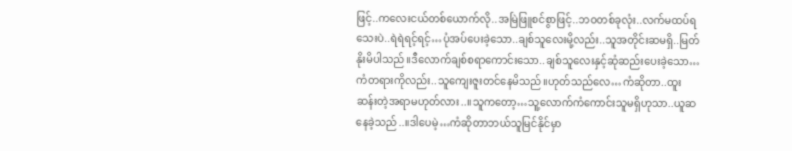ဖြင့်..ကလေးငယ်တစ်ယောက်လို..အမြဲဖြူစင်စွာဖြင့်..ဘဝတစ်ခုလုံး..လက်မထပ်ရသေးပဲ..ရဲရဲရင့်ရင့်…ပုံအပ်ပေးခဲ့သော..ချစ်သူလေးမို့လည်း..သူအတိုင်းဆမရှိ..မြတ်နိုးမိပါသည်။ဒီလောက်ချစ်စရာကောင်းသော..ချစ်သူလေးနှင့်ဆုံဆည်းပေးခဲ့သော…ကံတရားကိုလည်း..သူကျေးဇူးတင်နေမိသည်။ဟုတ်သည်လေ…ကံဆိုတာ..ထူးဆန်းတဲ့အရာမဟုတ်လား..။သူကတော့…သူ့လောက်ကံကောင်းသူမရှိဟုသာ..ယူဆနေခဲ့သည်..။ဒါပေမဲ့…ကံဆိုတာဘယ်သူမြင်နိုင်မှာ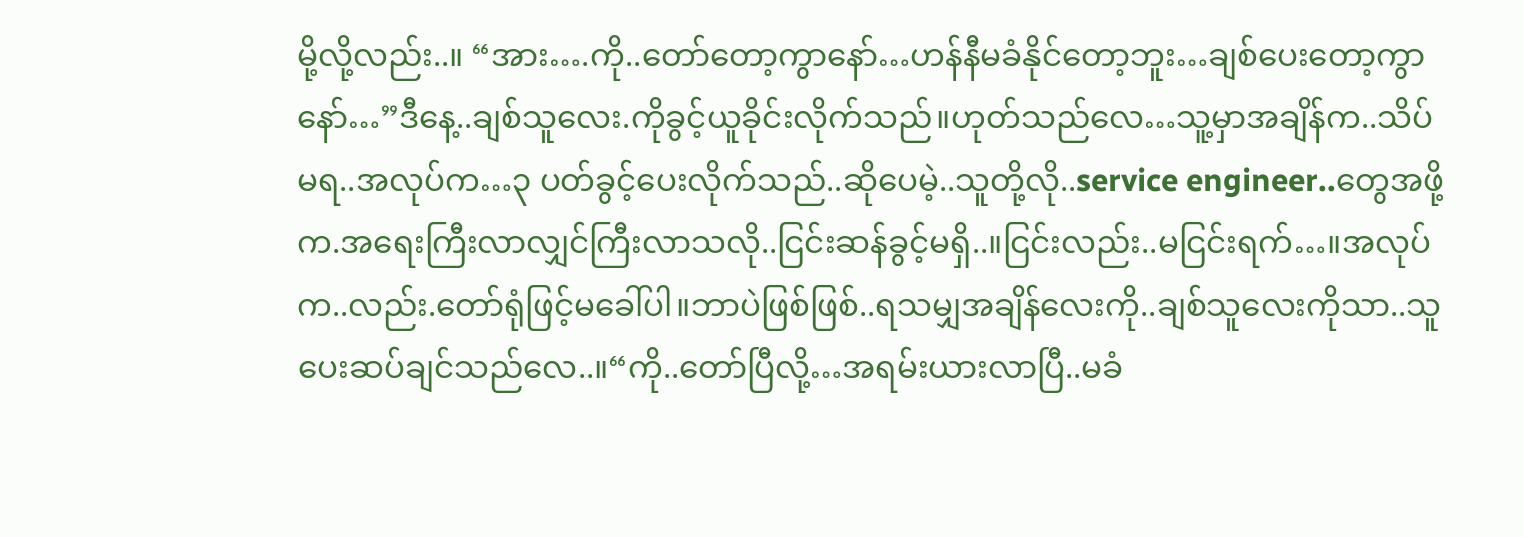မို့လို့လည်း..။ “အား….ကို..တော်တော့ကွာနော်…ဟန်နီမခံနိုင်တော့ဘူး…ချစ်ပေးတော့ကွာနော်…”ဒီနေ့..ချစ်သူလေး.ကိုခွင့်ယူခိုင်းလိုက်သည်။ဟုတ်သည်လေ…သူ့မှာအချိန်က..သိပ်မရ..အလုပ်က…၃ ပတ်ခွင့်ပေးလိုက်သည်..ဆိုပေမဲ့..သူတို့လို..service engineer..တွေအဖို့က.အရေးကြီးလာလျှင်ကြီးလာသလို..ငြင်းဆန်ခွင့်မရှိ..။ငြင်းလည်း..မငြင်းရက်…။အလုပ်က..လည်း.တော်ရုံဖြင့်မခေါ်ပါ။ဘာပဲဖြစ်ဖြစ်..ရသမျှအချိန်လေးကို..ချစ်သူလေးကိုသာ..သူပေးဆပ်ချင်သည်လေ..။“ကို..တော်ပြီလို့…အရမ်းယားလာပြီ..မခံ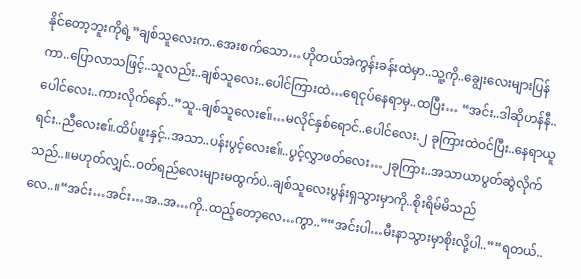နိုင်တော့ဘူးကိုရဲ့”ချစ်သူလေးက..အေးစက်သော…ဟိုတယ်အဲကွန်းခန်းထဲမှာ..သူ့ကို..ချွေးလေးများပြန်ကာ..ပြောလာသဖြင့်..သူလည်း..ချစ်သူလေး..ပေါင်ကြားထဲ…ရေငုပ်နေရာမှ..ထပြီး… “အင်း..ဒါဆိုဟန်နီ..ပေါင်လေး..ကားလိုက်နော်..”သူ..ချစ်သူလေးဧ။်…မလိုင်နှစ်ရောင်..ပေါင်လေး.၂ ခုကြားထဲဝင်ပြီး..နေရာယူရင်း..ညီလေးဧ။်.ထိပ်ဖူးနှင့်..အသာ..ပန်းပွင့်လေးဧ။်..ပွင့်လွှာဖတ်လေး…၂ခုကြား..အသာယာပွတ်ဆွဲလိုက်သည်..။မဟုတ်လျှင်..ဝတ်ရည်လေးများမထွက်ပဲ..ချစ်သူလေးပွန်းရှသွားမှာကို..စိုးရိမ်မိသည်လေ..။“အင်း…အင်း…အ..အ…ကို..ထည့်တော့လေ…ကွာ..”“အင်းပါ…မီးနာသွားမှာစိုးလို့ပါ..”“ရတယ်..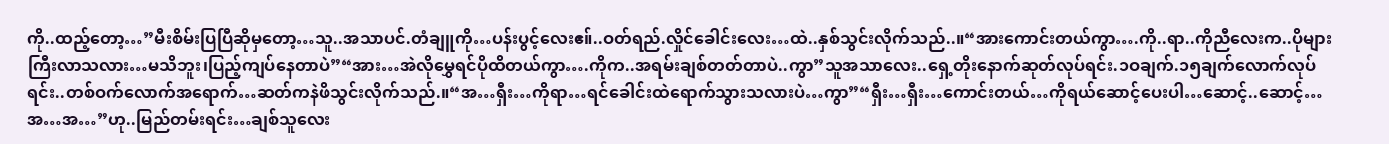ကို..ထည့်တော့…”မီးစိမ်းပြပြီဆိုမှတော့…သူ..အသာပင်.တံချူကို…ပန်းပွင့်လေးဧ။်..ဝတ်ရည်.လှိုင်ခေါင်းလေး…ထဲ..နှစ်သွင်းလိုက်သည်..။“အားကောင်းတယ်ကွာ….ကို..ရာ..ကိုညီလေးက..ပိုများကြီးလာသလား…မသိဘူး၊ပြည့်ကျပ်နေတာပဲ”“အား…အဲလိုမွှေရင်ပိုထိတယ်ကွာ….ကိုက..အရမ်းချစ်တတ်တာပဲ..ကွာ”သူအသာလေး..ရှေ့တိုးနောက်ဆုတ်လုပ်ရင်း.၁ဝချက်.၁၅ချက်လောက်လုပ်ရင်း..တစ်ဝက်လောက်အရောက်…ဆတ်ကနဲဖိသွင်းလိုက်သည်.။“အ…ရှီး…ကိုရာ…ရင်ခေါင်းထဲရောက်သွားသလားပဲ…ကွာ”“ရှီး…ရှီး…ကောင်းတယ်…ကိုရယ်ဆောင့်ပေးပါ…ဆောင့်..ဆောင့်…အ…အ…”ဟု..မြည်တမ်းရင်း…ချစ်သူလေး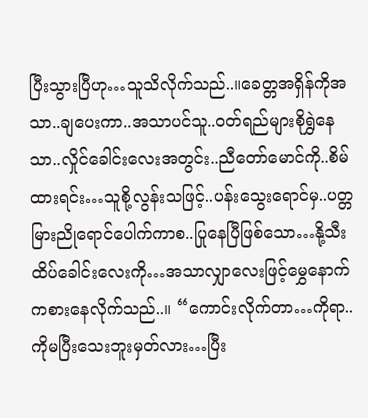ပြီးသွားပြီဟု…သူသိလိုက်သည်..။ခေတ္တအရှိန်ကိုအသာ..ချပေးကာ..အသာပင်သူ..ဝတ်ရည်များစိုရွှဲနေသာ..လှိုင်ခေါင်းလေးအတွင်း..ညီတော်မောင်ကို..စိမ်ထားရင်း…သူစို့လွန်းသဖြင့်..ပန်းသွေးရောင်မှ..ပတ္တမြားညိုရောင်ပေါက်ကာစ..ပြုနေပြီဖြစ်သော…နို့သီးထိပ်ခေါင်းလေးကို…အသာလျှာလေးဖြင့်မွှေနောက်ကစားနေလိုက်သည်..။ “ကောင်းလိုက်တာ…ကိုရာ..ကိုမပြီးသေးဘူးမှတ်လား…ပြီး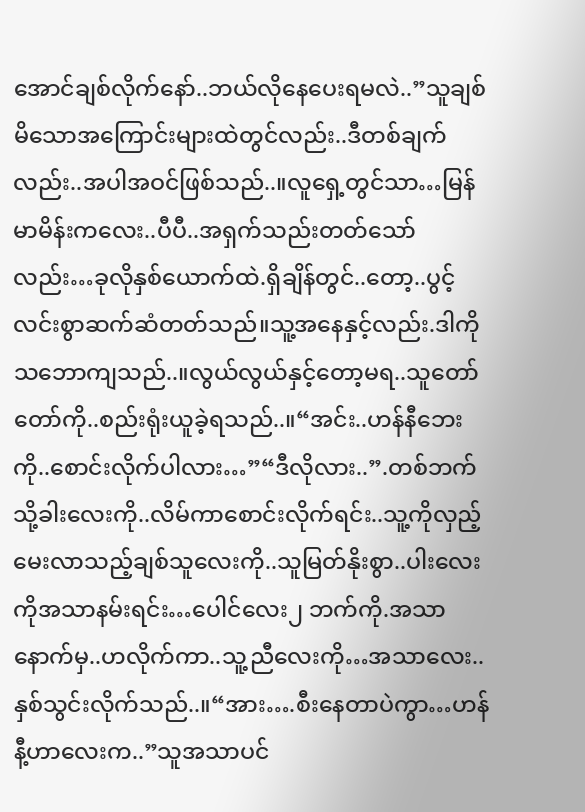အောင်ချစ်လိုက်နော်..ဘယ်လိုနေပေးရမလဲ..”သူချစ်မိသောအကြောင်းများထဲတွင်လည်း..ဒီတစ်ချက်လည်း..အပါအဝင်ဖြစ်သည်..။လူရှေ့တွင်သာ…မြန်မာမိန်းကလေး..ပီပီ..အရှက်သည်းတတ်သော်လည်း…ခုလိုနှစ်ယောက်ထဲ.ရှိချိန်တွင်..တော့..ပွင့်လင်းစွာဆက်ဆံတတ်သည်။သူ့အနေနှင့်လည်း.ဒါကိုသဘောကျသည်..။လွယ်လွယ်နှင့်တော့မရ..သူတော်တော်ကို..စည်းရုံးယူခဲ့ရသည်..။“အင်း..ဟန်နီဘေးကို..စောင်းလိုက်ပါလား…”“ဒီလိုလား..”.တစ်ဘက်သို့ခါးလေးကို..လိမ်ကာစောင်းလိုက်ရင်း..သူ့ကိုလှည့်မေးလာသည့်ချစ်သူလေးကို..သူမြတ်နိုးစွာ..ပါးလေးကိုအသာနမ်းရင်း…ပေါင်လေး၂ ဘက်ကို.အသာနောက်မှ..ဟလိုက်ကာ..သူ့ညီလေးကို…အသာလေး..နှစ်သွင်းလိုက်သည်..။“အား….စီးနေတာပဲကွာ…ဟန်နီ့ဟာလေးက..”သူအသာပင်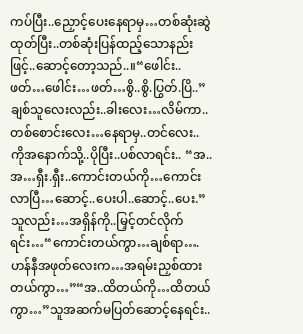ကပ်ပြီး..ညှောင့်ပေးနေရာမှ…တစ်ဆုံးဆွဲထုတ်ပြီး..တစ်ဆုံးပြန်ထည့်သောနည်းဖြင့်..ဆောင့်တော့သည်..။“ဖေါင်း..ဖတ်…ဖေါင်း…ဖတ်…စွိ..စွိ.ပြွတ်.ပြိ..”ချစ်သူလေးလည်း..ခါးလေး…လိမ်ကာ..တစ်စောင်းလေး…နေရာမှ..တင်လေး..ကိုအနောက်သို့..ပိုပြီး..ပစ်လာရင်း.. “အ..အ…ရှီး.ရှီး..ကောင်းတယ်ကို…ကောင်းလာပြီ…ဆောင့်..ပေးပါ..ဆောင့်..ပေး.”သူလည်း…အရှိန်ကို..မြှင့်တင်လိုက်ရင်း…“ကောင်းတယ်ကွာ…ချစ်ရာ….ဟန်နီအဖုတ်လေးက…အရမ်းညှစ်ထားတယ်ကွာ…”“အ..ထိတယ်ကို…ထိတယ်ကွာ…”သူအဆက်မပြတ်ဆောင့်နေရင်း..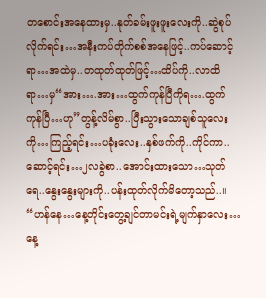တစောင်းအနေထားမှ..နုတ်ခမ်းဖူးဖူးလေးကို..ဆွဲစုပ်လိုက်ရင်း…အနီးကပ်တိုက်စစ်အနေဖြင့်..ကပ်ဆောင့်ရာ…အထဲမှ..တထုတ်ထုတ်ဖြင့်…ထိပ်ကို..လာထိရာ…မှ“အား….အား…ထွက်ကုန်ပြီကိုရ….ထွက်ကုန်ပြီ…ဟု”တွန့်လိမ်စွာ..ပြီးသွားသောချစ်သူလေးကို…ကြည့်ရင်း…ပခုံးလေး..နှစ်ဖက်ကို..ကိုင်ကာ..ဆောင့်ရင်း…၂လခွဲစာ..အောင်းထားသော…သုတ်ရေ..နွေးနွေးများကို..ပန်းထုတ်လိုက်မိတော့သည်..။ “ဟန်နေ…နေ့တိုင်းတွေ့ချင်တာမင်းရဲ့မျက်နှာလေး…နေ့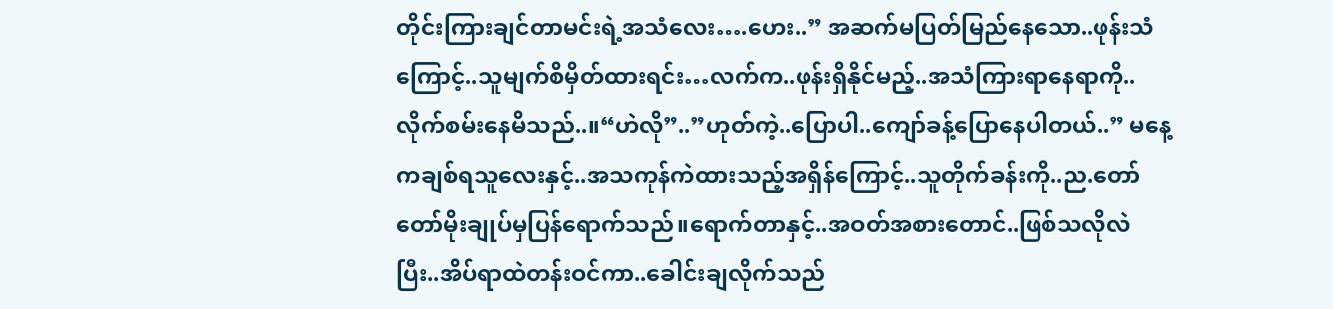တိုင်းကြားချင်တာမင်းရဲ့အသံလေး….ဟေး..” အဆက်မပြတ်မြည်နေသော..ဖုန်းသံကြောင့်..သူမျက်စိမှိတ်ထားရင်း…လက်က..ဖုန်းရှိနိုင်မည့်..အသံကြားရာနေရာကို..လိုက်စမ်းနေမိသည်..။“ဟဲလို”..”ဟုတ်ကဲ့..ပြောပါ..ကျော်ခန့်ပြောနေပါတယ်..” မနေ့ကချစ်ရသူလေးနှင့်..အသကုန်ကဲထားသည့်အရှိန်ကြောင့်..သူတိုက်ခန်းကို..ည.တော်တော်မိုးချုပ်မှပြန်ရောက်သည်။ရောက်တာနှင့်..အဝတ်အစားတောင်..ဖြစ်သလိုလဲပြီး..အိပ်ရာထဲတန်းဝင်ကာ..ခေါင်းချလိုက်သည်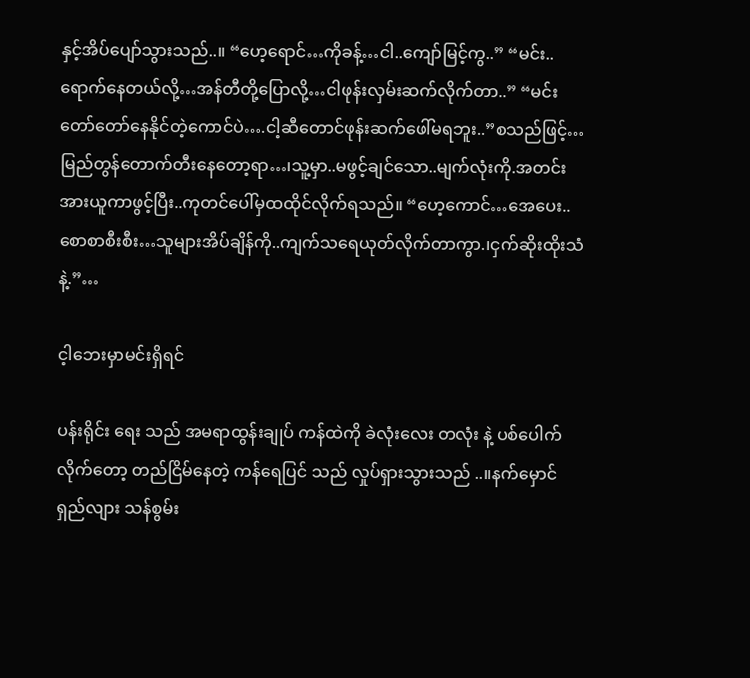နှင့်အိပ်ပျော်သွားသည်..။ “ဟေ့ရောင်…ကိုခန့်…ငါ..ကျော်မြင့်ကွ..” “မင်း..ရောက်နေတယ်လို့…အန်တီတို့ပြောလို့…ငါဖုန်းလှမ်းဆက်လိုက်တာ..” “မင်းတော်တော်နေနိုင်တဲ့ကောင်ပဲ….ငါ့ဆီတောင်ဖုန်းဆက်ဖေါ်မရဘူး..”စသည်ဖြင့်…မြည်တွန်တောက်တီးနေတော့ရာ…၊သူ့မှာ..မဖွင့်ချင်သော..မျက်လုံးကို.အတင်းအားယူကာဖွင့်ပြီး..ကုတင်ပေါ်မှထထိုင်လိုက်ရသည်။ “ဟေ့ကောင်…အေပေး..စောစာစီးစီး…သူများအိပ်ချိန်ကို..ကျက်သရေယုတ်လိုက်တာကွာ.၊ငှက်ဆိုးထိုးသံနဲ့.”…

င့ါဘေးမှာမင်းရှိရင်

ပန်းရိုင်း ရေး သည် အမရာထွန်းချုပ် ကန်ထဲကို ခဲလုံးလေး တလုံး နဲ့ ပစ်ပေါက်လိုက်တော့ တည်ငြိမ်နေတဲ့ ကန်ရေပြင် သည် လှုပ်ရှားသွားသည် ..။နက်မှောင် ရှည်လျား သန်စွမ်း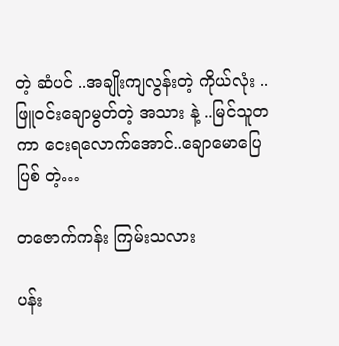တဲ့ ဆံပင် ..အချိုးကျလွန်းတဲ့ ကိုယ်လုံး ..ဖြူဝင်းချောမွတ်တဲ့ အသား နဲ့ ..မြင်သူတကာ ငေးရလောက်အောင်..ချောမောပြေပြစ် တဲ့…

တဇောက်ကန်း ကြမ်းသလား

ပန်း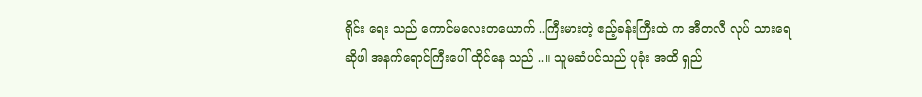ရိုင်း ရေး သည် ကောင်မလေးတယောက် ..ကြီးမားတဲ့ ဧည့်ခန်းကြီးထဲ က အီတလီ လုပ် သားရေ ဆိုဖါ အနက်ရောင်ကြီးပေါ် ထိုင်နေ သည် ..။ သူမဆံပင်သည် ပုခုံး အထိ ရှည်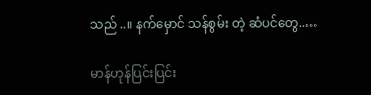သည် ..။ နက်မှောင် သန်စွမ်း တဲ့ ဆံပင်တွေ..…

မာန်ဟုန်ပြင်းပြင်း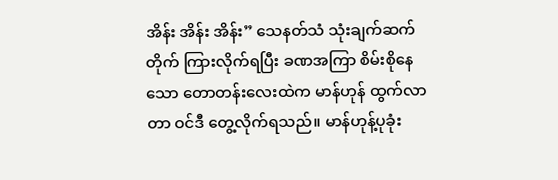အိန်း အိန်း အိန်း” သေနတ်သံ သုံးချက်ဆက်တိုက် ကြားလိုက်ရပြီး ခဏအကြာ စိမ်းစိုနေသော တောတန်းလေးထဲက မာန်ဟုန် ထွက်လာတာ ဝင်ဒီ တွေ့လိုက်ရသည်။ မာန်ဟုန့်ပုခုံး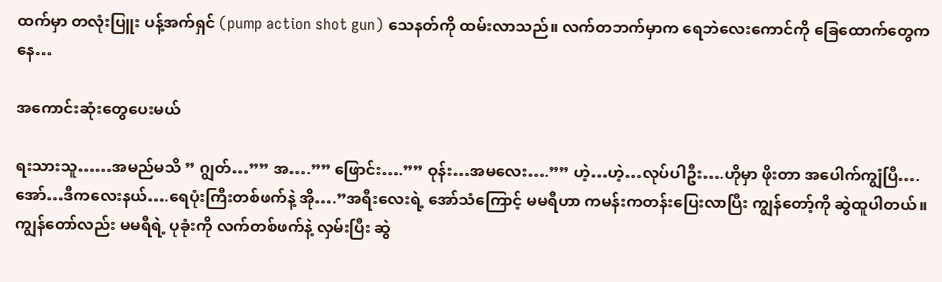ထက်မှာ တလုံးပြူး ပန့်အက်ရှင် (pump action shot gun) သေနတ်ကို ထမ်းလာသည်။ လက်တဘက်မှာက ရေဘဲလေးကောင်ကို ခြေထောက်တွေကနေ…

အကောင်းဆုံးတွေပေးမယ်

ရးသားသူ……အမည်မသိ ” ဂျွတ်…”” အ….”” ဖြောင်း….”” ဝုန်း…အမလေး….”” ဟဲ့…ဟဲ့…လုပ်ပါဦး….ဟိုမှာ ဖိုးတာ အပေါက်ကျွံပြီ….အော်…ဒီကလေးနယ်….ရေပုံးကြီးတစ်ဖက်နဲ့ အို….”အရီးလေးရဲ့ အော်သံကြောင့် မမရီဟာ ကမန်းကတန်းပြေးလာပြီး ကျွန်တော့်ကို ဆွဲထူပါတယ်။ ကျွန်တော်လည်း မမရီရဲ့ ပုခုံးကို လက်တစ်ဖက်နဲ့ လှမ်းပြီး ဆွဲ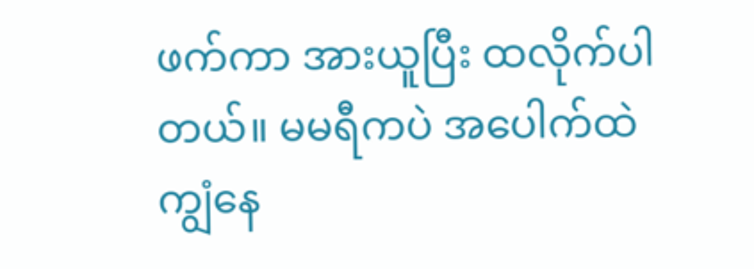ဖက်ကာ အားယူပြီး ထလိုက်ပါတယ်။ မမရီကပဲ အပေါက်ထဲကျွံနေ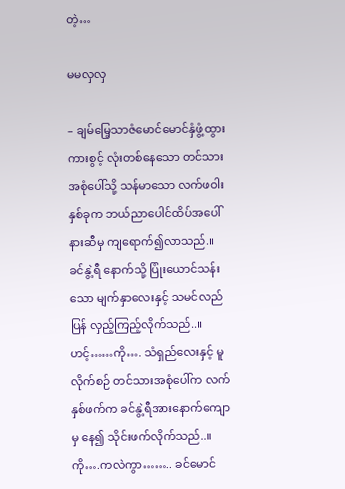တဲ့…

မမလှလှ

– ချမ်မြေ့သာဇံမောင်မောင်နှံဖွံ့ထွားကားစွင့် လုံးတစ်နေသော တင်သားအစုံပေါ်သို့ သန်မာသော လက်ဖဝါးနှစ်ခုက ဘယ်ညာပေါင်ထိပ်အပေါ်နားဆီမှ ကျရောက်၍လာသည်.။ ခင်နွဲ့ရီ နောက်သို့ ပြုံးယောင်သန်းသော မျက်နှာလေးနှင့် သမင်လည်ပြန် လှည့်ကြည့်လိုက်သည်..။ ဟင့်……ကို…. သံရှည်လေးနှင့် မူလိုက်စဉ် တင်သားအစုံပေါ်က လက်နှစ်ဖက်က ခင်နွဲ့ရီအားနောက်ကျောမှ နေ၍ သိုင်းဖက်လိုက်သည်..။ ကို….ကလဲကွာ…….. ခင်မောင်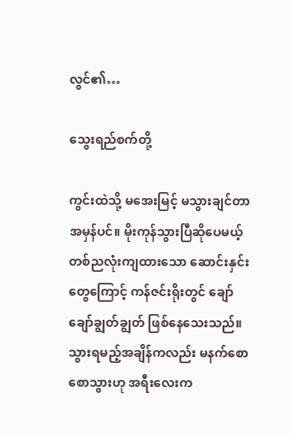လွင်၏…

သွေးရည်စက်တို့

ကွင်းထဲသို့ မအေးမြင့် မသွားချင်တာ အမှန်ပင်။ မိုးကုန်သွားပြီဆိုပေမယ့် တစ်ညလုံးကျထားသော ဆောင်းနှင်းတွေကြောင့် ကန်ဇင်းရိုးတွင် ချော်ချော်ချွတ်ချွတ် ဖြစ်နေသေးသည်။သွားရမည့်အချိန်ကလည်း မနက်စောစောသွားဟု အရီးလေးက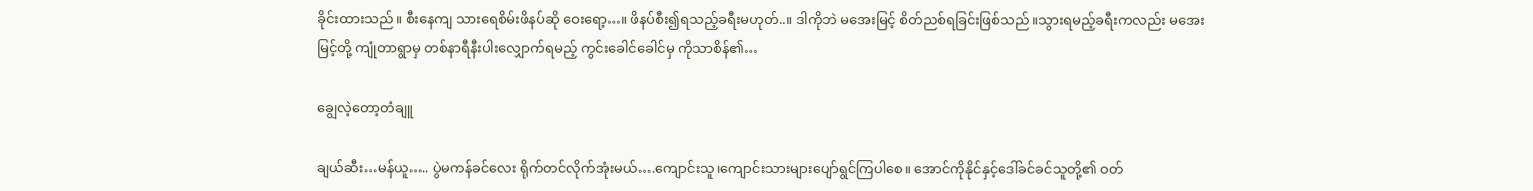ခိုင်းထားသည်။ စီးနေကျ သားရေစိမ်းဖိနပ်ဆို ဝေးရော့…။ ဖိနပ်စီး၍ရသည့်ခရီးမဟုတ်..။ ဒါကိုဘဲ မအေးမြင့် စိတ်ညစ်ရခြင်းဖြစ်သည်။သွားရမည့်ခရီးကလည်း မအေးမြင့်တို့ ကျုံတာရွာမှ တစ်နာရီနီးပါးလျှောက်ရမည့် ကွင်းခေါင်ခေါင်မှ ကိုသာစိန်၏…

ချွေလဲ့တော့တံချူ

ချယ်ဆီး…မန်ယူ….. ပွဲမကန်ခင်လေး ရိုက်တင်လိုက်အုံးမယ်….ကျောင်းသူ၊ကျောင်းသားများပျော်ရွင်ကြပါစေ။ အောင်ကိုနိုင်နှင့်ဒေါ်ခင်ခင်သူတို့၏ ဝတ်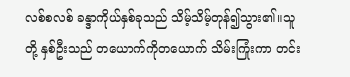လစ်စလစ် ခန္ဒာကိုယ်နှစ်ခုသည် သိမ့်သိမ့်တုန်၍သွား၏။သူတို့ နှစ်ဦးသည် တယောက်ကိုတယောက် သိမ်းကြုံးကာ တင်း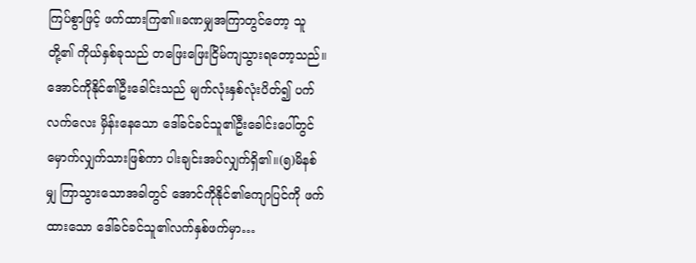ကြပ်စွာဖြင့် ဖက်ထားကြ၏။ခဏမျှအကြာတွင်တော့ သူတို့၏ ကိုယ်နှစ်ခုသည် တဖြေးဖြေးငြိမ်ကျသွားရတော့သည်။အောင်ကိုနိုင်၏ဦးခေါင်းသည် မျက်လုံးနှစ်လုံးပိတ်၍ ပက်လက်လေး မှိန်းနေသော ဒေါ်ခင်ခင်သူ၏ဦးခေါင်းပေါ်တွင် မှောက်လျှက်သားဖြစ်ကာ ပါးချင်းအပ်လျှက်ရှိ၏။(၅)မိနစ်မျှ ကြာသွားသောအခါတွင် အောင်ကိုနိုင်၏ကျောပြင်ကို ဖက်ထားသော ဒေါ်ခင်ခင်သူ၏လက်နှစ်ဖက်မှာ…